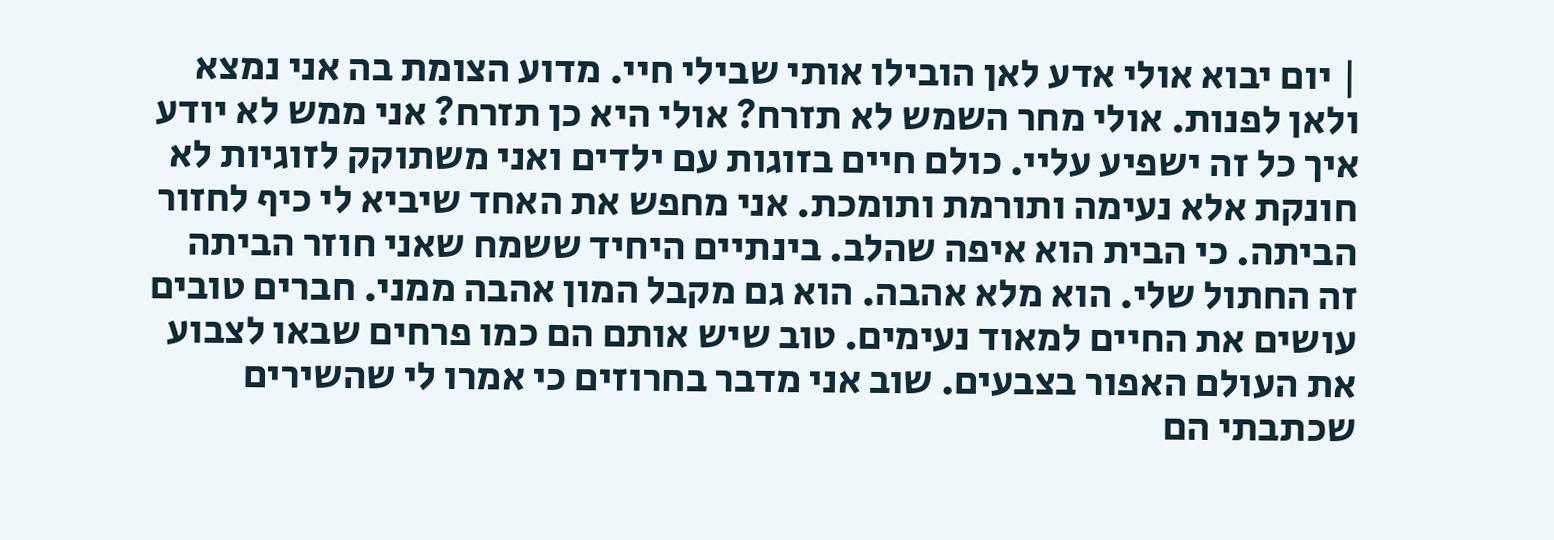| יום יבוא אולי אדע לאן הובילו אותי שבילי חיי. מדוע הצומת בה אני נמצא ולאן לפנות. אולי מחר השמש לא תזרח? אולי היא כן תזרח? אני ממש לא יודע איך כל זה ישפיע עליי. כולם חיים בזוגות עם ילדים ואני משתוקק לזוגיות לא חונקת אלא נעימה ותורמת ותומכת. אני מחפש את האחד שיביא לי כיף לחזור הביתה. כי הבית הוא איפה שהלב. בינתיים היחיד ששמח שאני חוזר הביתה זה החתול שלי. הוא מלא אהבה. הוא גם מקבל המון אהבה ממני. חברים טובים עושים את החיים למאוד נעימים. טוב שיש אותם הם כמו פרחים שבאו לצבוע את העולם האפור בצבעים. שוב אני מדבר בחרוזים כי אמרו לי שהשירים שכתבתי הם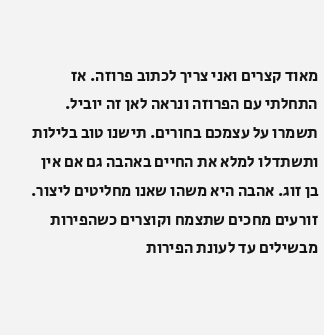מאוד קצרים ואני צריך לכתוב פרוזה. אז התחלתי עם הפרוזה ונראה לאן זה יוביל. תשמרו על עצמכם בחורים. תישנו טוב בלילות ותשתדלו למלא את החיים באהבה גם אם אין בן זוג. אהבה היא משהו שאנו מחליטים ליצור. זורעים מחכים שתצמח וקוצרים כשהפירות מבשילים עד לעונת הפירות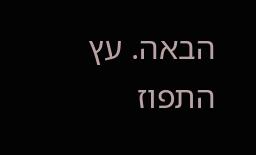הבאה. עץ התפוז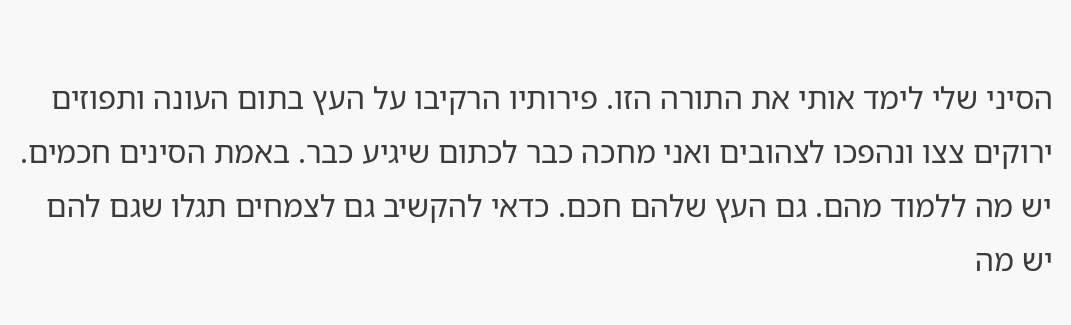הסיני שלי לימד אותי את התורה הזו. פירותיו הרקיבו על העץ בתום העונה ותפוזים ירוקים צצו ונהפכו לצהובים ואני מחכה כבר לכתום שיגיע כבר. באמת הסינים חכמים. יש מה ללמוד מהם. גם העץ שלהם חכם. כדאי להקשיב גם לצמחים תגלו שגם להם יש מה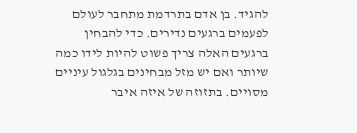להגיד. בן אדם בתרדמת מתחבר לעולם לפעמים ברגעים נדירים. כדי להבחין ברגעים האלה צריך פשוט להיות לידו כמה שיותר ואם יש מזל מבחינים בגלגול עיניים מסויים. בתזוזה של איזה איבר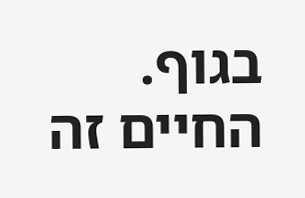בגוף. החיים זה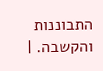התבוננות והקשבה. |